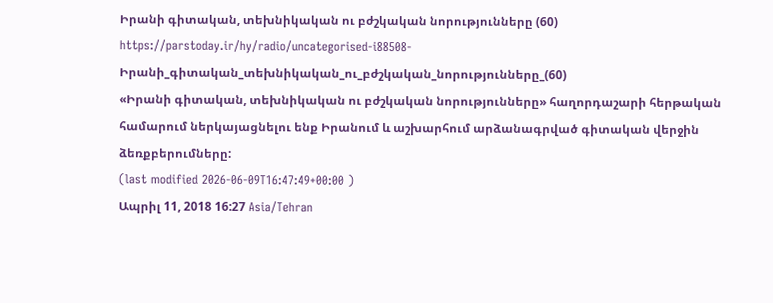Իրանի գիտական, տեխնիկական ու բժշկական նորությունները (60)
https://parstoday.ir/hy/radio/uncategorised-i88508-Իրանի_գիտական_տեխնիկական_ու_բժշկական_նորությունները_(60)
«Իրանի գիտական, տեխնիկական ու բժշկական նորությունները» հաղորդաշարի հերթական համարում ներկայացնելու ենք Իրանում և աշխարհում արձանագրված գիտական վերջին ձեռքբերումները:
(last modified 2026-06-09T16:47:49+00:00 )
Ապրիլ 11, 2018 16:27 Asia/Tehran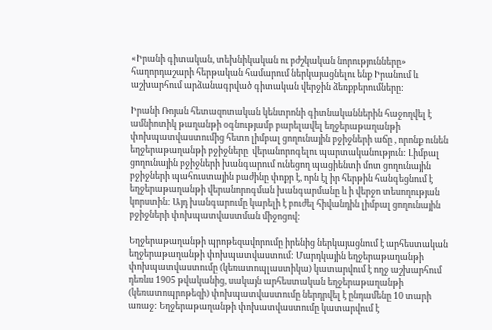«Իրանի գիտական, տեխնիկական ու բժշկական նորությունները» հաղորդաշարի հերթական համարում ներկայացնելու ենք Իրանում և աշխարհում արձանագրված գիտական վերջին ձեռքբերումները:

Իրանի Ռոյան հետազոտական կենտրոնի գիտնականներին հաջողվել է ամնիոտիկ թաղանթի օգնությամբ բարելավել եղջերաթաղանթի փոխպատվաստումից հետո լիմբալ ցողունային բջիջների աճը , որոնք ունեն եղջերաթաղանթի բջիջները  վերանորոգելու պարտականություն: Լիմբալ ցողունային բջիջների խանգարում ունեցող պացիենտի մոտ ցողունային բջիջների պահուստային բաժինը փոքր է, որն էլ իր հերթին հանգեցնում է եղջերաթաղանթի վերանորոգման խանգարմանը և ի վերջո տեսողության կորստին: Այդ խանգարումը կարելի է բուժել հիվանդին լիմբալ ցողունային բջիջների փոխպատվաստման միջոցով:

Եղջերաթաղանթի պրոթեզավորումը իրենից ներկայացնում է արհեստական եղջերաթաղանթի փոխպատվաստում: Մարդկային եղջերաթաղանթի փոխպատվաստումը (կեռատոպլաստիկա) կատարվում է ողջ աշխարհում դեռևս 1905 թվականից, սակայն արհեստական եղջերաթաղանթի (կեռատոպրոթեզի) փոխպատվաստումը ներդրվել է ընդամենը 10 տարի առաջ: Եղջերաթաղանթի փոխատվաստումը կատարվում է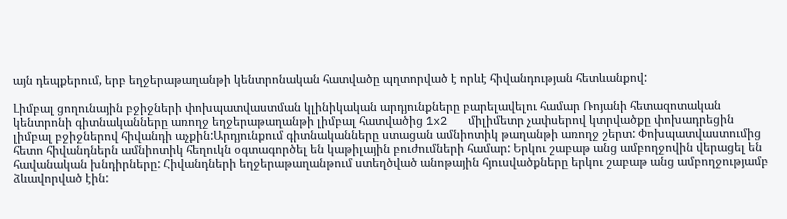այն դեպքերում, երբ եղջերաթաղանթի կենտրոնական հատվածը պղտորված է որևէ հիվանդության հետևանքով:

Լիմբալ ցողունային բջիջների փոխպատվաստման կլինիկական արդյունքները բարելավելու համար Ռոյանի հետազոտական կենտրոնի գիտնականները առողջ եղջերաթաղանթի լիմբալ հատվածից 1x2   միլիմետր չափսերով կտրվածքը փոխադրեցին լիմբալ բջիջներով հիվանդի աչքին:Արդյունքում գիտնականները ստացան ամնիոտիկ թաղանթի առողջ շերտ: Փոխպատվաստումից հետո հիվանդներն ամնիոտիկ հեղուկն օգտագործել են կաթիլային բուժումների համար: Երկու շաբաթ անց ամբողջովին վերացել են հավանական խնդիրները: Հիվանդների եղջերաթաղանթում ստեղծված անոթային հյուսվածքները երկու շաբաթ անց ամբողջությամբ ձևավորված էին: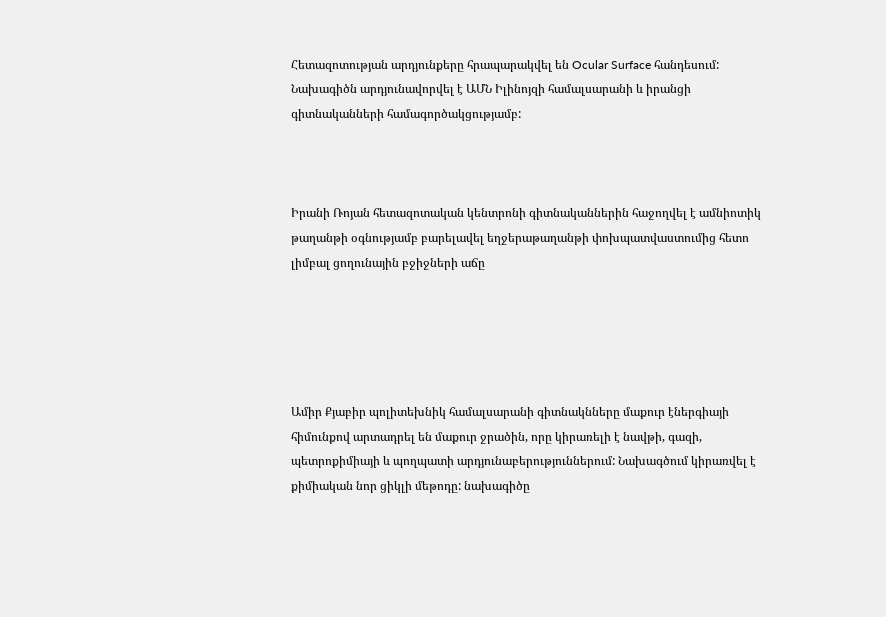Հետազոտության արդյունքերը հրապարակվել են Ocular Surface հանդեսում: Նախագիծն արդյունավորվել է ԱՄՆ Իլինոյզի համալսարանի և իրանցի գիտնականների համագործակցությամբ:



Իրանի Ռոյան հետազոտական կենտրոնի գիտնականներին հաջողվել է ամնիոտիկ թաղանթի օգնությամբ բարելավել եղջերաթաղանթի փոխպատվաստումից հետո լիմբալ ցողունային բջիջների աճը





Ամիր Քյաբիր պոլիտեխնիկ համալսարանի գիտնակնները մաքուր էներգիայի հիմունքով արտադրել են մաքուր ջրածին, որը կիրառելի է նավթի, գազի, պետրոքիմիայի և պողպատի արդյունաբերություններում: Նախագծում կիրառվել է քիմիական նոր ցիկլի մեթոդը: նախագիծը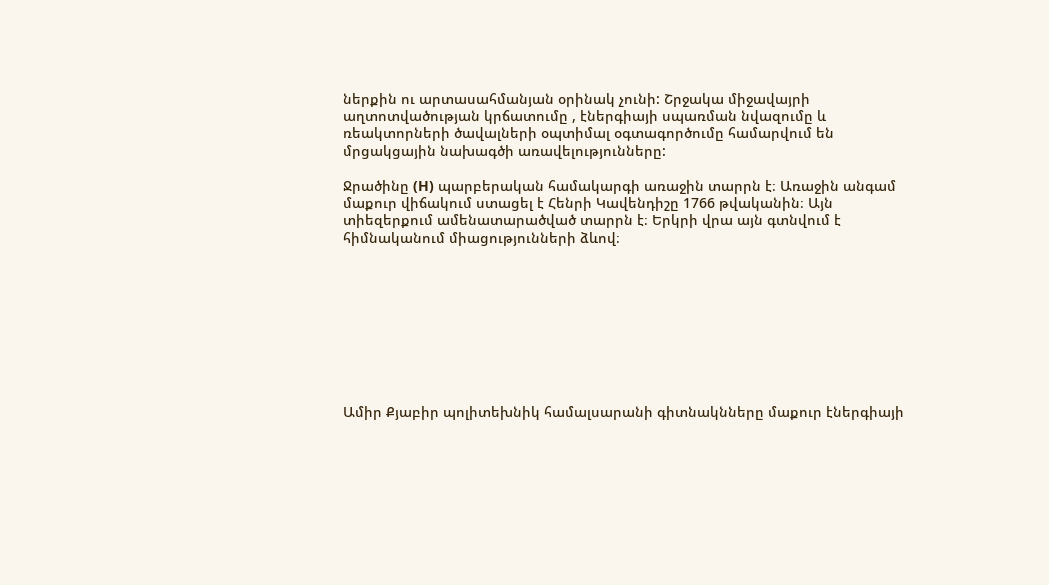ներքին ու արտասահմանյան օրինակ չունի: Շրջակա միջավայրի աղտոտվածության կրճատումը , էներգիայի սպառման նվազումը և ռեակտորների ծավալների օպտիմալ օգտագործումը համարվում են մրցակցային նախագծի առավելությունները:

Ջրածինը (H) պարբերական համակարգի առաջին տարրն է։ Առաջին անգամ մաքուր վիճակում ստացել է Հենրի Կավենդիշը 1766 թվականին։ Այն տիեզերքում ամենատարածված տարրն է։ Երկրի վրա այն գտնվում է հիմնականում միացությունների ձևով։









Ամիր Քյաբիր պոլիտեխնիկ համալսարանի գիտնակնները մաքուր էներգիայի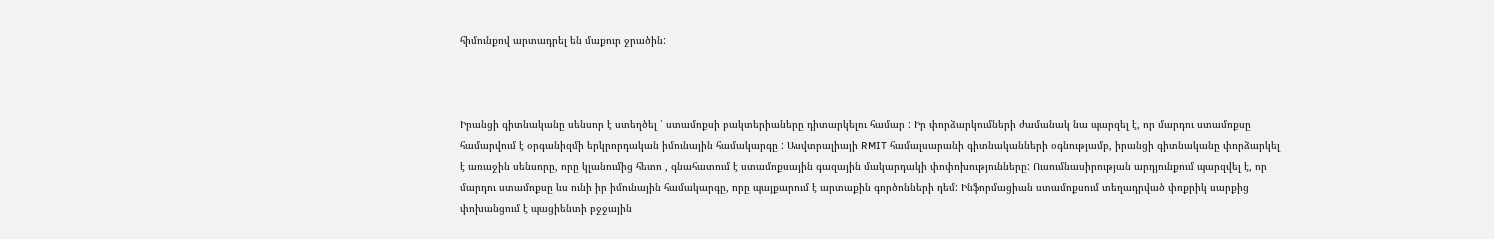հիմունքով արտադրել են մաքուր ջրածին:



Իրանցի գիտնականը սենսոր է ստեղծել ՝ ստամոքսի բակտերիաները դիտարկելու համար : Իր փորձարկումների ժամանակ նա պարզել է, որ մարդու ստամոքսը համարվում է օրգանիզմի երկրորդական իմունային համակարգը : Ասվտրալիայի RMIT համալսարանի գիտնականների օգնությամբ, իրանցի գիտնականը փորձարկել է առաջին սենսորը, որը կլանումից հետո , գնահատում է ստամոքսային գազային մակարդակի փոփոխությունները: Ուսումնասիրության արդյունքում պարզվել է, որ մարդու ստամոքսը ևս ունի իր իմունային համակարգը, որը պայքարում է արտաքին գործոնների դեմ: Ինֆորմացիան ստամոքսում տեղադրված փոքրիկ սարքից փոխանցում է պացիենտի բջջային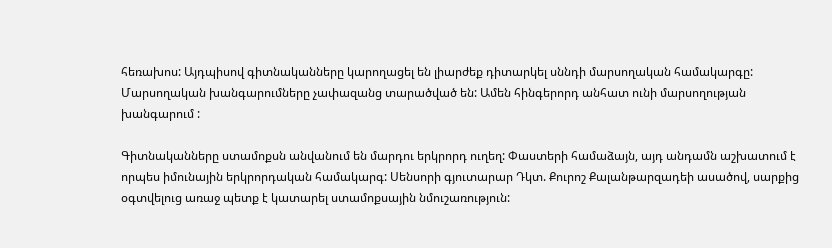հեռախոս: Այդպիսով գիտնականները կարողացել են լիարժեք դիտարկել սննդի մարսողական համակարգը: Մարսողական խանգարումները չափազանց տարածված են: Ամեն հինգերորդ անհատ ունի մարսողության խանգարում :

Գիտնականները ստամոքսն անվանում են մարդու երկրորդ ուղեղ: Փաստերի համաձայն, այդ անդամն աշխատում է որպես իմունային երկրորդական համակարգ: Սենսորի գյուտարար Դկտ. Քուրոշ Քալանթարզադեի ասածով, սարքից օգտվելուց առաջ պետք է կատարել ստամոքսային նմուշառություն: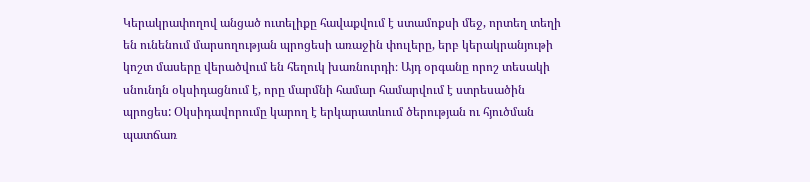Կերակրափողով անցած ուտելիքը հավաքվում է ստամոքսի մեջ, որտեղ տեղի են ունենում մարսողության պրոցեսի առաջին փուլերը, երբ կերակրանյութի կոշտ մասերը վերածվում են հեղուկ խառնուրդի։ Այդ օրգանը որոշ տեսակի սնունդն օկսիդացնում է, որը մարմնի համար համարվում է ստրեսածին պրոցես: Օկսիդավորումը կարող է երկարատևում ծերության ու հյուծման պատճառ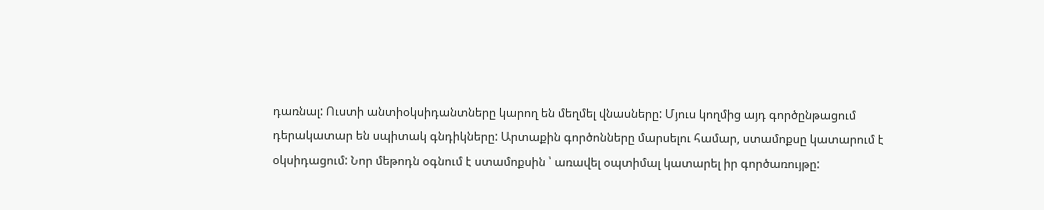դառնալ: Ուստի անտիօկսիդանտները կարող են մեղմել վնասները: Մյուս կողմից այդ գործընթացում դերակատար են սպիտակ գնդիկները: Արտաքին գործոնները մարսելու համար, ստամոքսը կատարում է օկսիդացում: Նոր մեթոդն օգնում է ստամոքսին ՝ առավել օպտիմալ կատարել իր գործառույթը: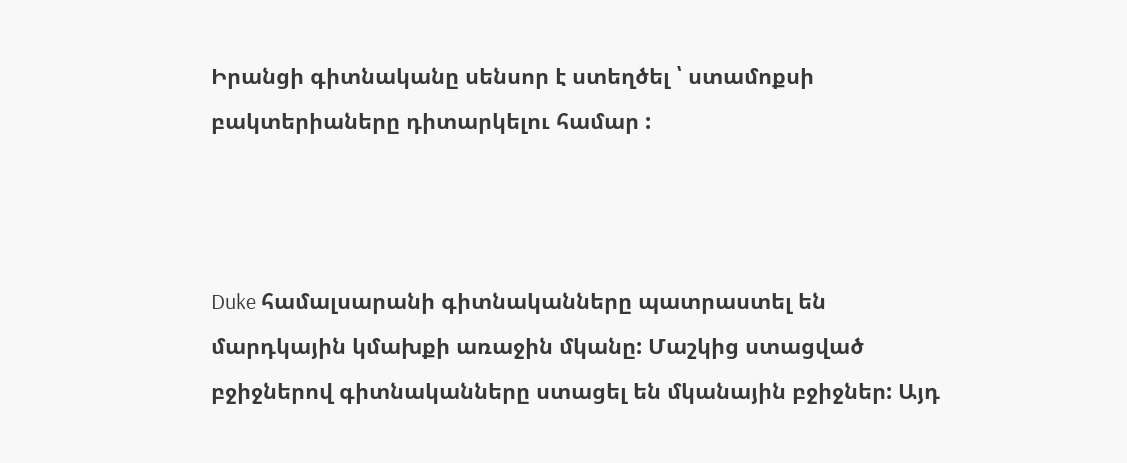Իրանցի գիտնականը սենսոր է ստեղծել ՝ ստամոքսի բակտերիաները դիտարկելու համար :



Duke համալսարանի գիտնականները պատրաստել են մարդկային կմախքի առաջին մկանը: Մաշկից ստացված բջիջներով գիտնականները ստացել են մկանային բջիջներ: Այդ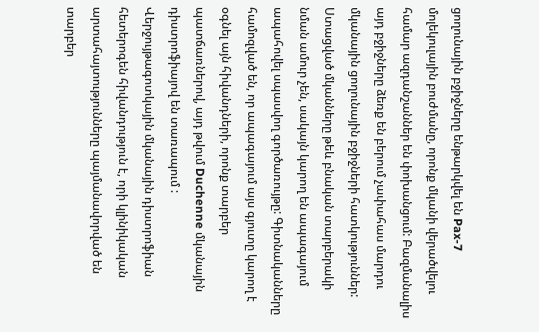ցողունային բջիջները ենթարկվել են Pax-7 մոլեկուլային բուժմանը, որոնք մկանի վերածվելու համար ազդանշաններ են փոխանցում: Բազմանալիս այդ բջիջները ձեռք են բերում չափահաս մարդու մկանային ցողունային բջիջների հատկություններ: Ստացված մկանները թեև բնական տարբերակի նման ամուր չեն, սակայն կարող են ապագայում ապահովել սպասվող գործառույթը: Գիտնականները համոզված են, որ ապագայում այս գյուտը կարող է օգնել այն հիվանդների, որոնք տարբեր պատճառներով, այդ թվում Duchenne մկանային դիստրոֆիայով են տառապում :  Վերջույթագոտկային մկանային դիստրոֆիան հետերոգեն հիվանդություն է, որի կլինիկական արտահայտությունները պայմանավորված են տարբեր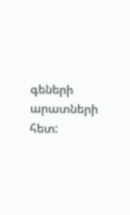գեների արատների հետ: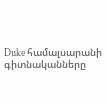Duke համալսարանի գիտնականները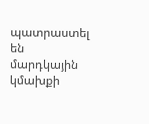պատրաստել են մարդկային կմախքի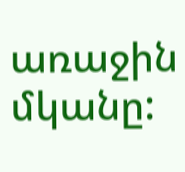առաջին մկանը: